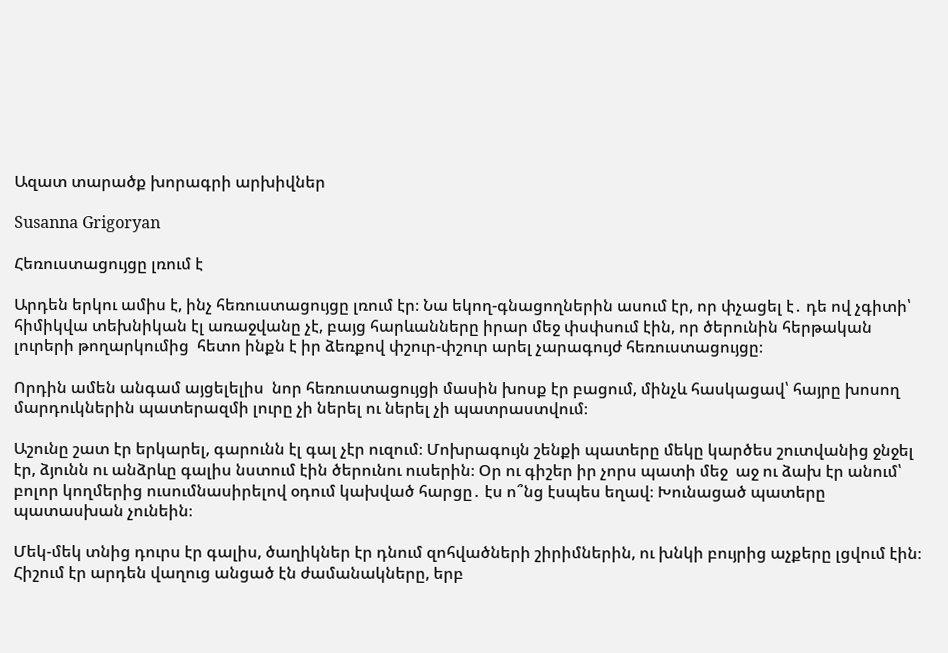Ազատ տարածք խորագրի արխիվներ

Susanna Grigoryan

Հեռուստացույցը լռում է

Արդեն երկու ամիս է, ինչ հեռուստացույցը լռում էր։ Նա եկող-գնացողներին ասում էր, որ փչացել է․ դե ով չգիտի՝ հիմիկվա տեխնիկան էլ առաջվանը չէ, բայց հարևանները իրար մեջ փսփսում էին, որ ծերունին հերթական լուրերի թողարկումից  հետո ինքն է իր ձեռքով փշուր-փշուր արել չարագույժ հեռուստացույցը։

Որդին ամեն անգամ այցելելիս  նոր հեռուստացույցի մասին խոսք էր բացում, մինչև հասկացավ՝ հայրը խոսող մարդուկներին պատերազմի լուրը չի ներել ու ներել չի պատրաստվում։

Աշունը շատ էր երկարել, գարունն էլ գալ չէր ուզում։ Մոխրագույն շենքի պատերը մեկը կարծես շուտվանից ջնջել էր, ձյունն ու անձրևը գալիս նստում էին ծերունու ուսերին։ Օր ու գիշեր իր չորս պատի մեջ  աջ ու ձախ էր անում՝ բոլոր կողմերից ուսումնասիրելով օդում կախված հարցը․ էս ո՞նց էսպես եղավ։ Խունացած պատերը պատասխան չունեին։

Մեկ-մեկ տնից դուրս էր գալիս, ծաղիկներ էր դնում զոհվածների շիրիմներին, ու խնկի բույրից աչքերը լցվում էին։ Հիշում էր արդեն վաղուց անցած էն ժամանակները, երբ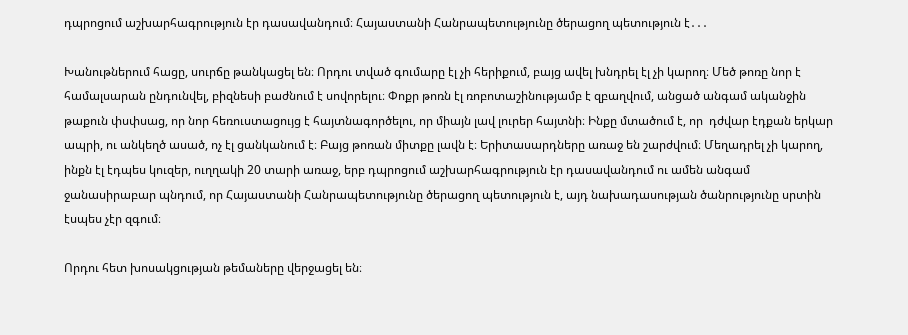դպրոցում աշխարհագրություն էր դասավանդում։ Հայաստանի Հանրապետությունը ծերացող պետություն է․․․

Խանութներում հացը, սուրճը թանկացել են։ Որդու տված գումարը էլ չի հերիքում, բայց ավել խնդրել էլ չի կարող։ Մեծ թոռը նոր է համալսարան ընդունվել, բիզնեսի բաժնում է սովորելու։ Փոքր թոռն էլ ռոբոտաշինությամբ է զբաղվում, անցած անգամ ականջին թաքուն փսփսաց, որ նոր հեռուստացույց է հայտնագործելու, որ միայն լավ լուրեր հայտնի։ Ինքը մտածում է, որ  դժվար էդքան երկար ապրի, ու անկեղծ ասած, ոչ էլ ցանկանում է։ Բայց թոռան միտքը լավն է։ Երիտասարդները առաջ են շարժվում։ Մեղադրել չի կարող, ինքն էլ էդպես կուզեր, ուղղակի 20 տարի առաջ, երբ դպրոցում աշխարհագրություն էր դասավանդում ու ամեն անգամ ջանասիրաբար պնդում, որ Հայաստանի Հանրապետությունը ծերացող պետություն է, այդ նախադասության ծանրությունը սրտին էսպես չէր զգում։

Որդու հետ խոսակցության թեմաները վերջացել են։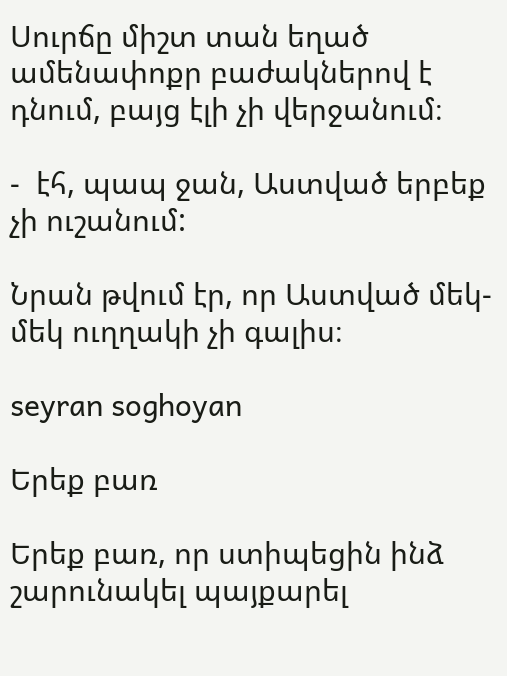Սուրճը միշտ տան եղած ամենափոքր բաժակներով է դնում, բայց էլի չի վերջանում։

-  էհ, պապ ջան, Աստված երբեք չի ուշանում:

Նրան թվում էր, որ Աստված մեկ-մեկ ուղղակի չի գալիս։

seyran soghoyan

Երեք բառ

Երեք բառ, որ ստիպեցին ինձ շարունակել պայքարել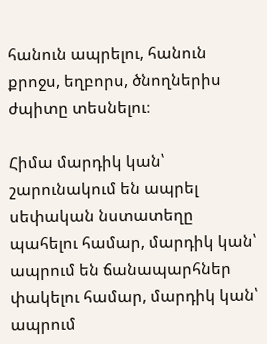հանուն ապրելու, հանուն քրոջս, եղբորս, ծնողներիս ժպիտը տեսնելու։

Հիմա մարդիկ կան՝ շարունակում են ապրել սեփական նստատեղը պահելու համար, մարդիկ կան՝ ապրում են ճանապարհներ փակելու համար, մարդիկ կան՝ ապրում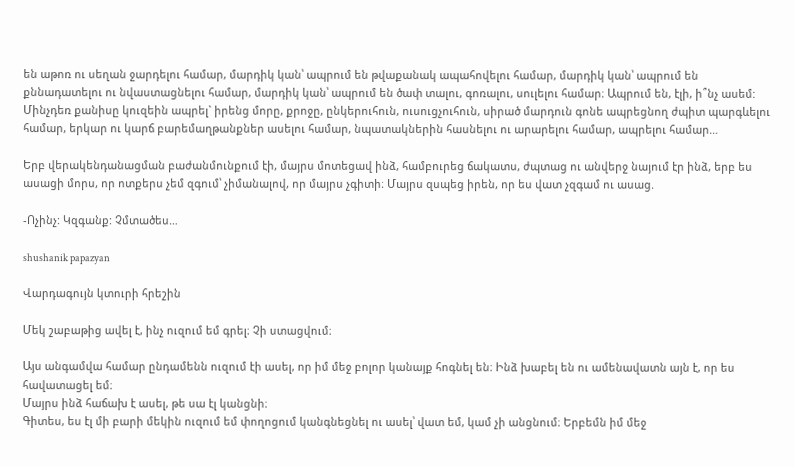են աթոռ ու սեղան ջարդելու համար, մարդիկ կան՝ ապրում են թվաքանակ ապահովելու համար, մարդիկ կան՝ ապրում են քննադատելու ու նվաստացնելու համար, մարդիկ կան՝ ապրում են ծափ տալու, գոռալու, սուլելու համար։ Ապրում են, էլի, ի՞նչ ասեմ: Մինչդեռ քանիսը կուզեին ապրել` իրենց մորը, քրոջը, ընկերուհուն, ուսուցչուհուն, սիրած մարդուն գոնե ապրեցնող ժպիտ պարգևելու համար, երկար ու կարճ բարեմաղթանքներ ասելու համար, նպատակներին հասնելու ու արարելու համար, ապրելու համար…

Երբ վերակենդանացման բաժանմունքում էի, մայրս մոտեցավ ինձ, համբուրեց ճակատս, ժպտաց ու անվերջ նայում էր ինձ, երբ ես ասացի մորս, որ ոտքերս չեմ զգում՝ չիմանալով, որ մայրս չգիտի։ Մայրս զսպեց իրեն, որ ես վատ չզգամ ու ասաց.

-Ոչինչ: Կզգանք: Չմտածես…

shushanik papazyan

Վարդագույն կտուրի հրեշին

Մեկ շաբաթից ավել է, ինչ ուզում եմ գրել։ Չի ստացվում։

Այս անգամվա համար ընդամենն ուզում էի ասել, որ իմ մեջ բոլոր կանայք հոգնել են։ Ինձ խաբել են ու ամենավատն այն է, որ ես հավատացել եմ։
Մայրս ինձ հաճախ է ասել, թե սա էլ կանցնի։
Գիտես, ես էլ մի բարի մեկին ուզում եմ փողոցում կանգնեցնել ու ասել՝ վատ եմ, կամ չի անցնում։ Երբեմն իմ մեջ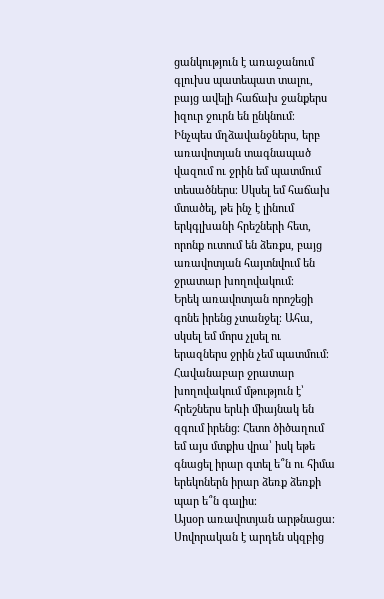ցանկություն է առաջանում գլուխս պատեպատ տալու, բայց ավելի հաճախ ջանքերս իզուր ջուրն են ընկնում։ Ինչպես մղձավանջներս, երբ առավոտյան տագնապած վազում ու ջրին եմ պատմում տեսածներս։ Սկսել եմ հաճախ մտածել, թե ինչ է լինում երկգլխանի հրեշների հետ, որոնք ուտում են ձեռքս, բայց առավոտյան հայտնվում են  ջրատար խողովակում։
Երեկ առավոտյան որոշեցի գոնե իրենց չտանջել։ Ահա, սկսել եմ մորս չլսել ու երազներս ջրին չեմ պատմում։ Հավանաբար ջրատար խողովակում մթություն է՝ հրեշներս երևի միայնակ են զգում իրենց։ Հետո ծիծաղում եմ այս մտքիս վրա՝ իսկ եթե գնացել իրար գտել ե՞ն ու հիմա երեկոներն իրար ձեռք ձեռքի պար ե՞ն գալիս։
Այսօր առավոտյան արթնացա։ Սովորական է արդեն սկզբից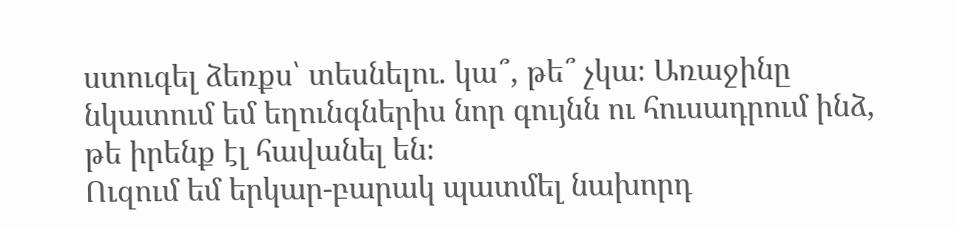ստուգել ձեռքս՝ տեսնելու. կա՞, թե՞ չկա։ Առաջինը նկատում եմ եղունգներիս նոր գույնն ու հուսադրում ինձ, թե իրենք էլ հավանել են։
Ուզում եմ երկար-բարակ պատմել նախորդ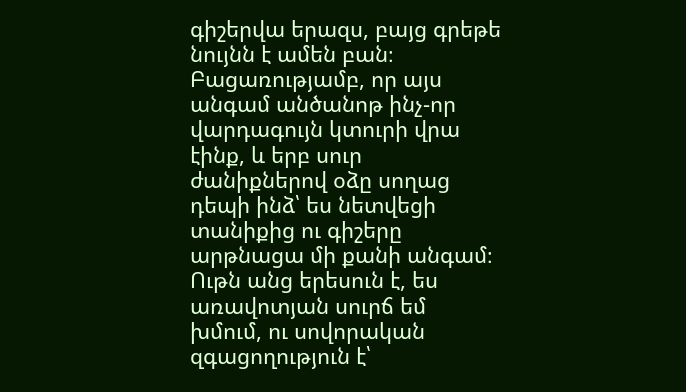գիշերվա երազս, բայց գրեթե նույնն է ամեն բան։ Բացառությամբ, որ այս անգամ անծանոթ ինչ-որ վարդագույն կտուրի վրա էինք, և երբ սուր ժանիքներով օձը սողաց  դեպի ինձ՝ ես նետվեցի  տանիքից ու գիշերը արթնացա մի քանի անգամ։
Ութն անց երեսուն է, ես առավոտյան սուրճ եմ խմում, ու սովորական զգացողություն է՝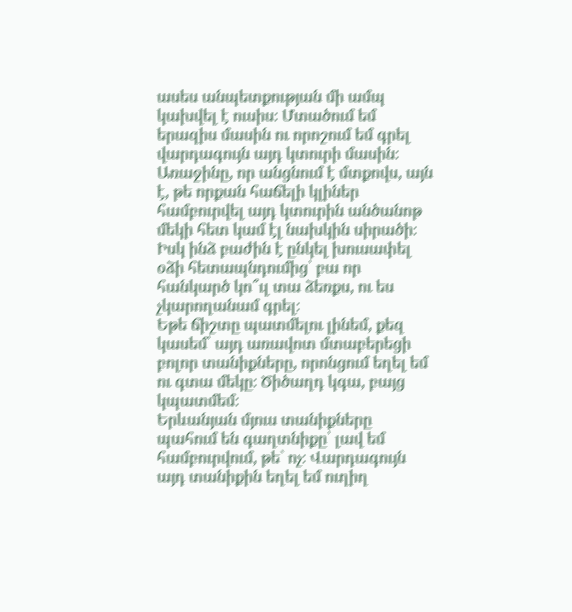ասես անպետքության մի ամպ կախվել է ուսիս։ Մտածում եմ երազիս մասին ու որոշում եմ գրել վարդագույն այդ կտուրի մասին։
Առաջինը, որ անցնում է մտքովս, այն է, թե որքան հաճելի կլիներ համբուրվել այդ կտուրին անծանոթ մեկի հետ կամ էլ նախկին սիրածի։ Իսկ ինձ բաժին է ընկել խուսափել օձի հետապնդումից՝ բա որ հանկարծ կո՞ւլ տա ձեռքս, ու ես չկարողանամ գրել։
Եթե ճիշտը պատմելու լինեմ, քեզ կասեմ՝ այդ առավոտ մտաբերեցի բոլոր տանիքները, որոնցում եղել եմ ու գտա մեկը։ Ծիծաղդ կգա, բայց կպատմեմ։
Երևանյան մյուս տանիքները պահում են գաղտնիքը՝ լավ եմ համբուրվում, թե` ոչ։ Վարդագույն այդ տանիքին եղել եմ ուղիղ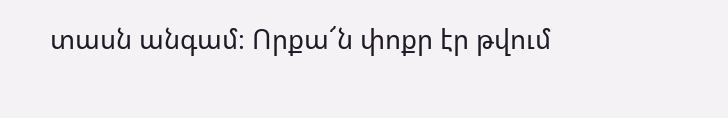տասն անգամ։ Որքա՜ն փոքր էր թվում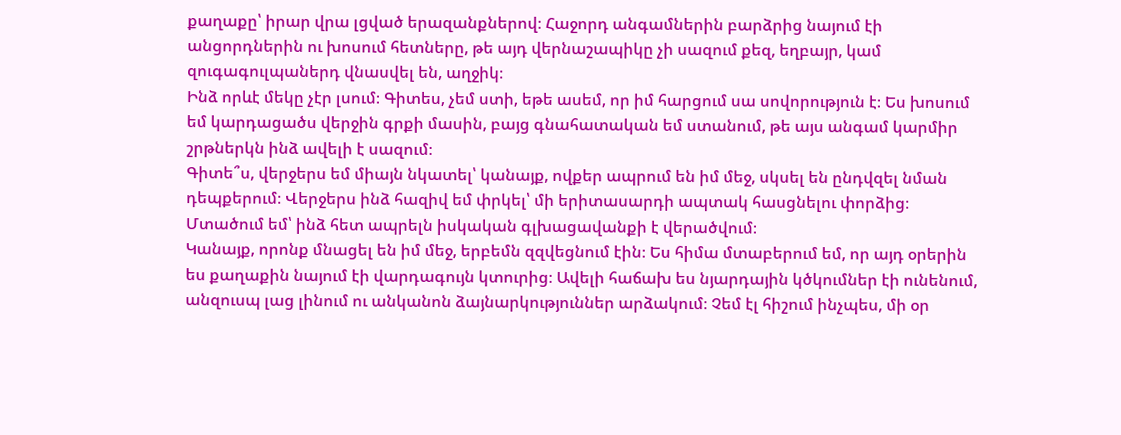քաղաքը՝ իրար վրա լցված երազանքներով։ Հաջորդ անգամներին բարձրից նայում էի անցորդներին ու խոսում հետները, թե այդ վերնաշապիկը չի սազում քեզ, եղբայր, կամ զուգագուլպաներդ վնասվել են, աղջիկ։
Ինձ որևէ մեկը չէր լսում։ Գիտես, չեմ ստի, եթե ասեմ, որ իմ հարցում սա սովորություն է։ Ես խոսում եմ կարդացածս վերջին գրքի մասին, բայց գնահատական եմ ստանում, թե այս անգամ կարմիր շրթներկն ինձ ավելի է սազում։
Գիտե՞ս, վերջերս եմ միայն նկատել՝ կանայք, ովքեր ապրում են իմ մեջ, սկսել են ընդվզել նման դեպքերում։ Վերջերս ինձ հազիվ եմ փրկել՝ մի երիտասարդի ապտակ հասցնելու փորձից։ Մտածում եմ՝ ինձ հետ ապրելն իսկական գլխացավանքի է վերածվում։
Կանայք, որոնք մնացել են իմ մեջ, երբեմն զզվեցնում էին։ Ես հիմա մտաբերում եմ, որ այդ օրերին ես քաղաքին նայում էի վարդագույն կտուրից։ Ավելի հաճախ ես նյարդային կծկումներ էի ունենում, անզուսպ լաց լինում ու անկանոն ձայնարկություններ արձակում։ Չեմ էլ հիշում ինչպես, մի օր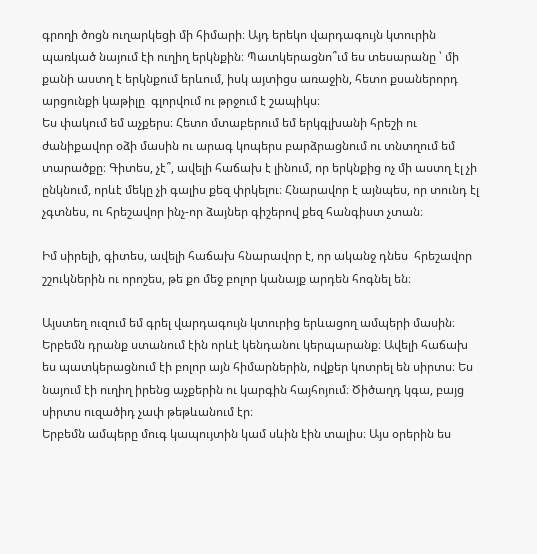գրողի ծոցն ուղարկեցի մի հիմարի։ Այդ երեկո վարդագույն կտուրին պառկած նայում էի ուղիղ երկնքին։ Պատկերացնո՞ւմ ես տեսարանը ՝ մի քանի աստղ է երկնքում երևում, իսկ այտիցս առաջին, հետո քսաներորդ արցունքի կաթիլը  գլորվում ու թրջում է շապիկս։
Ես փակում եմ աչքերս։ Հետո մտաբերում եմ երկգլխանի հրեշի ու ժանիքավոր օձի մասին ու արագ կոպերս բարձրացնում ու տնտղում եմ տարածքը։ Գիտես, չէ՞, ավելի հաճախ է լինում, որ երկնքից ոչ մի աստղ էլ չի ընկնում, որևէ մեկը չի գալիս քեզ փրկելու։ Հնարավոր է այնպես, որ տունդ էլ չգտնես, ու հրեշավոր ինչ-որ ձայներ գիշերով քեզ հանգիստ չտան։

Իմ սիրելի, գիտես, ավելի հաճախ հնարավոր է, որ ականջ դնես  հրեշավոր շշուկներին ու որոշես, թե քո մեջ բոլոր կանայք արդեն հոգնել են։

Այստեղ ուզում եմ գրել վարդագույն կտուրից երևացող ամպերի մասին։ Երբեմն դրանք ստանում էին որևէ կենդանու կերպարանք։ Ավելի հաճախ ես պատկերացնում էի բոլոր այն հիմարներին, ովքեր կոտրել են սիրտս։ Ես նայում էի ուղիղ իրենց աչքերին ու կարգին հայհոյում։ Ծիծաղդ կգա, բայց սիրտս ուզածիդ չափ թեթևանում էր։
Երբեմն ամպերը մուգ կապույտին կամ սևին էին տալիս։ Այս օրերին ես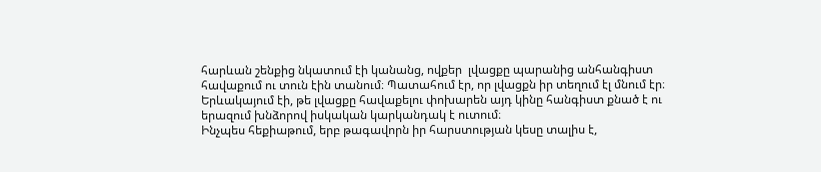հարևան շենքից նկատում էի կանանց, ովքեր  լվացքը պարանից անհանգիստ հավաքում ու տուն էին տանում։ Պատահում էր, որ լվացքն իր տեղում էլ մնում էր։ Երևակայում էի, թե լվացքը հավաքելու փոխարեն այդ կինը հանգիստ քնած է ու երազում խնձորով իսկական կարկանդակ է ուտում։
Ինչպես հեքիաթում, երբ թագավորն իր հարստության կեսը տալիս է,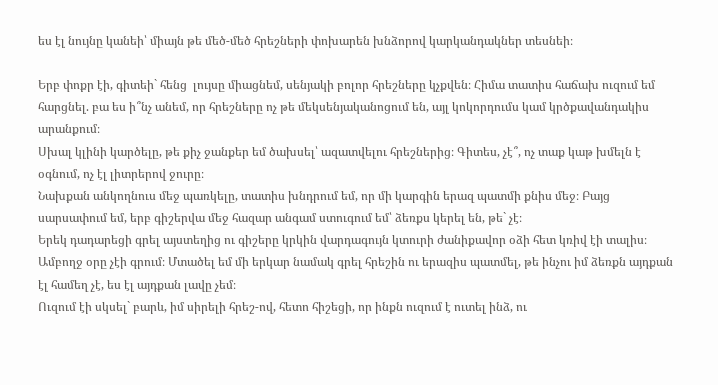ես էլ նույնը կանեի՝ միայն թե մեծ-մեծ հրեշների փոխարեն խնձորով կարկանդակներ տեսնեի։

Երբ փոքր էի, գիտեի` հենց  լույսը միացնեմ, սենյակի բոլոր հրեշները կչքվեն։ Հիմա տատիս հաճախ ուզում եմ հարցնել. բա ես ի՞նչ անեմ, որ հրեշները ոչ թե մեկսենյականոցում են, այլ կոկորդումս կամ կրծքավանդակիս արանքում։
Սխալ կլինի կարծելը, թե քիչ ջանքեր եմ ծախսել՝ ազատվելու հրեշներից։ Գիտես, չէ՞, ոչ տաք կաթ խմելն է օգնում, ոչ էլ լիտրերով ջուրը։
Նախքան անկողնուս մեջ պառկելը, տատիս խնդրում եմ, որ մի կարգին երազ պատմի քնիս մեջ։ Բայց սարսափում եմ, երբ գիշերվա մեջ հազար անգամ ստուգում եմ՝ ձեռքս կերել են, թե` չէ։
Երեկ դադարեցի գրել այստեղից ու գիշերը կրկին վարդագույն կտուրի ժանիքավոր օձի հետ կռիվ էի տալիս։
Ամբողջ օրը չէի գրում։ Մտածել եմ մի երկար նամակ գրել հրեշին ու երազիս պատմել, թե ինչու իմ ձեռքն այդքան էլ համեղ չէ, ես էլ այդքան լավը չեմ։
Ուզում էի սկսել` բարև, իմ սիրելի հրեշ-ով, հետո հիշեցի, որ ինքն ուզում է ուտել ինձ, ու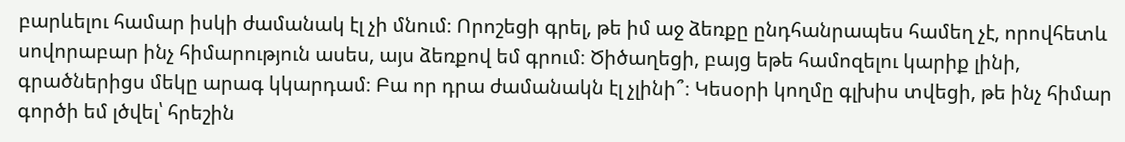բարևելու համար իսկի ժամանակ էլ չի մնում։ Որոշեցի գրել, թե իմ աջ ձեռքը ընդհանրապես համեղ չէ, որովհետև սովորաբար ինչ հիմարություն ասես, այս ձեռքով եմ գրում։ Ծիծաղեցի, բայց եթե համոզելու կարիք լինի, գրածներիցս մեկը արագ կկարդամ։ Բա որ դրա ժամանակն էլ չլինի՞։ Կեսօրի կողմը գլխիս տվեցի, թե ինչ հիմար գործի եմ լծվել՝ հրեշին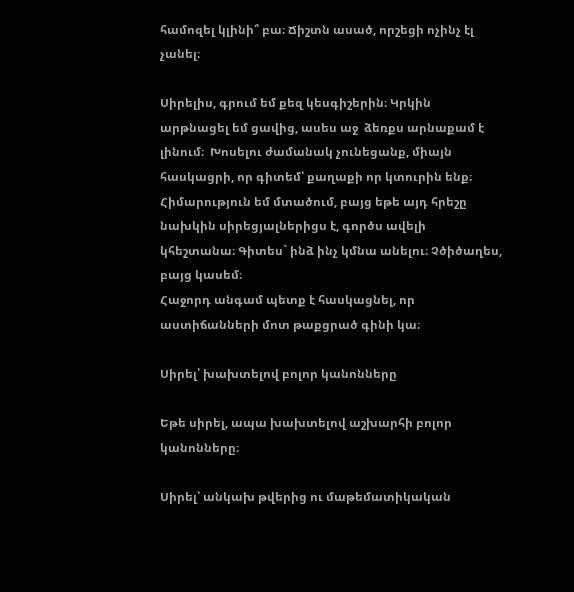համոզել կլինի՞ բա։ Ճիշտն ասած, որշեցի ոչինչ էլ չանել։

Սիրելիս, գրում եմ քեզ կեսգիշերին։ Կրկին արթնացել եմ ցավից, ասես աջ  ձեռքս արնաքամ է լինում։  Խոսելու ժամանակ չունեցանք, միայն հասկացրի, որ գիտեմ՝ քաղաքի որ կտուրին ենք։ Հիմարություն եմ մտածում, բայց եթե այդ հրեշը նախկին սիրեցյալներիցս է, գործս ավելի կհեշտանա։ Գիտես` ինձ ինչ կմնա անելու։ Չծիծաղես, բայց կասեմ։
Հաջորդ անգամ պետք է հասկացնել, որ աստիճանների մոտ թաքցրած գինի կա։

Սիրել՝ խախտելով բոլոր կանոնները

Եթե սիրել, ապա խախտելով աշխարհի բոլոր կանոնները։

Սիրել՝ անկախ թվերից ու մաթեմատիկական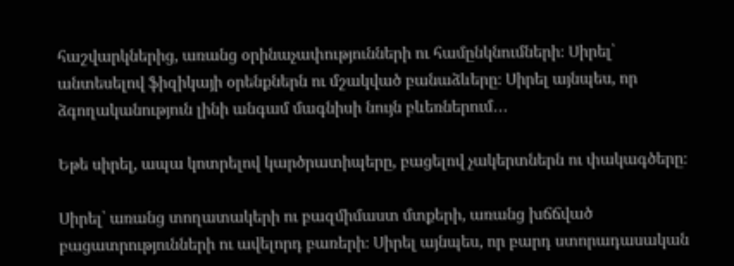հաշվարկներից, առանց օրինաչափությունների ու համընկնումների։ Սիրել՝ անտեսելով ֆիզիկայի օրենքներն ու մշակված բանաձևերը։ Սիրել այնպես, որ ձգողականություն լինի անգամ մագնիսի նույն բևեռներում․․․

Եթե սիրել, ապա կոտրելով կարծրատիպերը, բացելով չակերտներն ու փակագծերը։

Սիրել՝ առանց տողատակերի ու բազմիմաստ մտքերի, առանց խճճված բացատրությունների ու ավելորդ բառերի։ Սիրել այնպես, որ բարդ ստորադասական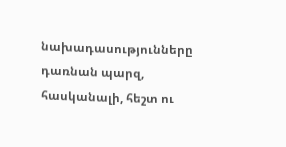նախադասությունները դառնան պարզ, հասկանալի, հեշտ ու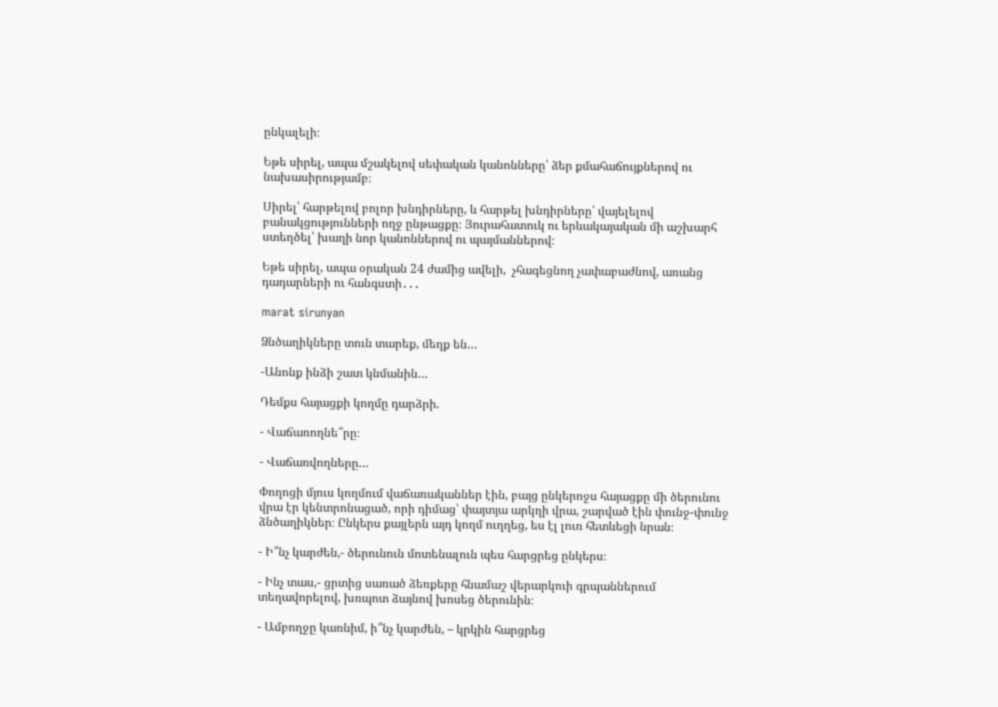ընկալելի։

Եթե սիրել, ապա մշակելով սեփական կանոնները՝ ձեր քմահաճույքներով ու նախասիրությամբ։

Սիրել՝ հարթելով բոլոր խնդիրները, և հարթել խնդիրները՝ վայելելով բանակցությունների ողջ ընթացքը։ Յուրահատուկ ու երևակայական մի աշխարհ ստեղծել՝ խաղի նոր կանոններով ու պայմաններով։

Եթե սիրել, ապա օրական 24 ժամից ավելի,  չհագեցնող չափաբաժնով, առանց դադարների ու հանգստի․․․

marat sirunyan

Ձնծաղիկները տուն տարեք, մեղք են…

-Անոնք ինձի շատ կնմանին…

Դեմքս հայացքի կողմը դարձրի.

- Վաճառողնե՞րը։

- Վաճառվողները…

Փողոցի մյուս կողմում վաճառականներ էին, բայց ընկերոջս հայացքը մի ծերունու վրա էր կենտրոնացած, որի դիմաց՝ փայտյա արկղի վրա, շարված էին փունջ-փունջ ձնծաղիկներ։ Ընկերս քայլերն այդ կողմ ուղղեց, ես էլ լուռ հետևեցի նրան։

- Ի՞նչ կարժեն,- ծերունուն մոտենալուն պես հարցրեց ընկերս։

- Ինչ տաս,- ցրտից սառած ձեռքերը հնամաշ վերարկուի գրպաններում տեղավորելով, խռպոտ ձայնով խոսեց ծերունին։

- Ամբողջը կառնիմ, ի՞նչ կարժեն, – կրկին հարցրեց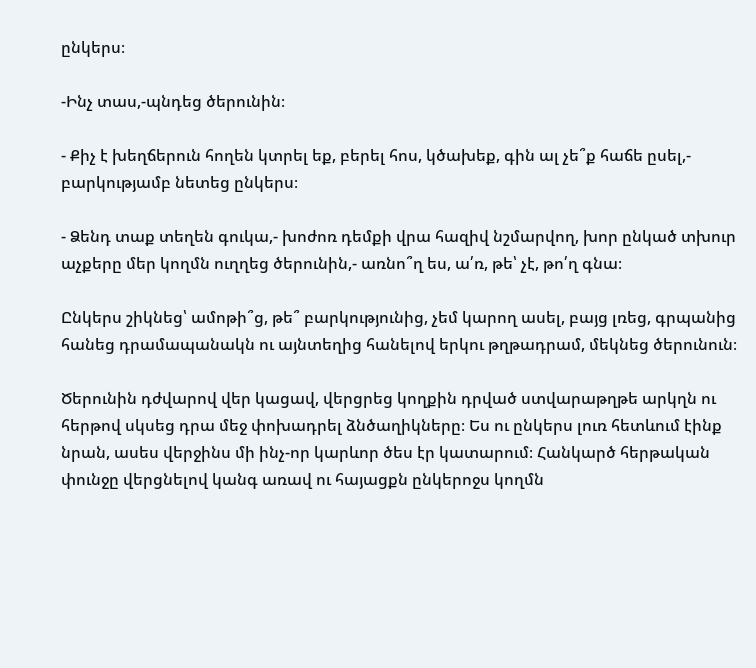ընկերս։

-Ինչ տաս,-պնդեց ծերունին։

- Քիչ է խեղճերուն հողեն կտրել եք, բերել հոս, կծախեք, գին ալ չե՞ք հաճե ըսել,- բարկությամբ նետեց ընկերս։

- Ձենդ տաք տեղեն գուկա,- խոժոռ դեմքի վրա հազիվ նշմարվող, խոր ընկած տխուր աչքերը մեր կողմն ուղղեց ծերունին,- առնո՞ղ ես, ա՛ռ, թե՝ չէ, թո՛ղ գնա։

Ընկերս շիկնեց՝ ամոթի՞ց, թե՞ բարկությունից, չեմ կարող ասել, բայց լռեց, գրպանից հանեց դրամապանակն ու այնտեղից հանելով երկու թղթադրամ, մեկնեց ծերունուն։

Ծերունին դժվարով վեր կացավ, վերցրեց կողքին դրված ստվարաթղթե արկղն ու հերթով սկսեց դրա մեջ փոխադրել ձնծաղիկները։ Ես ու ընկերս լուռ հետևում էինք նրան, ասես վերջինս մի ինչ-որ կարևոր ծես էր կատարում։ Հանկարծ հերթական փունջը վերցնելով կանգ առավ ու հայացքն ընկերոջս կողմն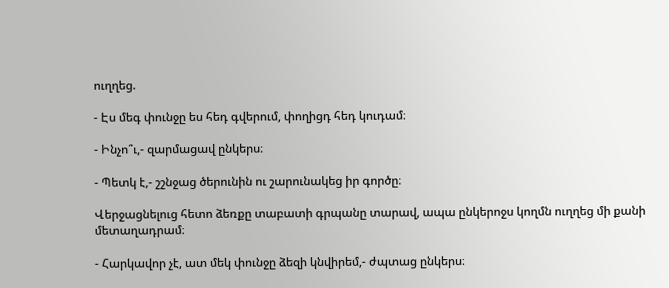ուղղեց.

- Էս մեգ փունջը ես հեդ գվերում, փողիցդ հեդ կուդամ։

- Ինչո՞ւ,- զարմացավ ընկերս։

- Պետկ է,- շշնջաց ծերունին ու շարունակեց իր գործը։

Վերջացնելուց հետո ձեռքը տաբատի գրպանը տարավ, ապա ընկերոջս կողմն ուղղեց մի քանի մետաղադրամ։

- Հարկավոր չէ, ատ մեկ փունջը ձեզի կնվիրեմ,- ժպտաց ընկերս։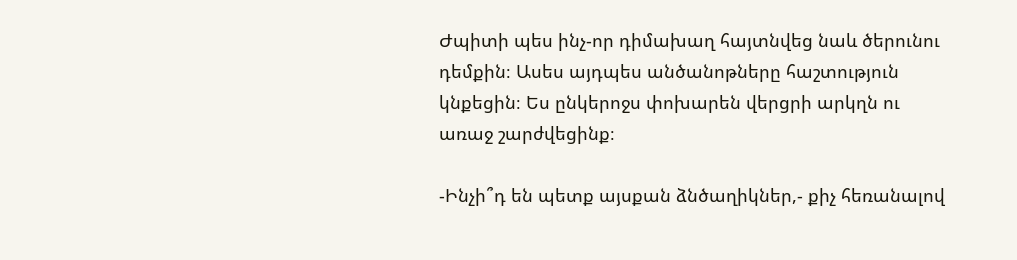Ժպիտի պես ինչ-որ դիմախաղ հայտնվեց նաև ծերունու դեմքին։ Ասես այդպես անծանոթները հաշտություն կնքեցին։ Ես ընկերոջս փոխարեն վերցրի արկղն ու առաջ շարժվեցինք։

-Ինչի՞դ են պետք այսքան ձնծաղիկներ,- քիչ հեռանալով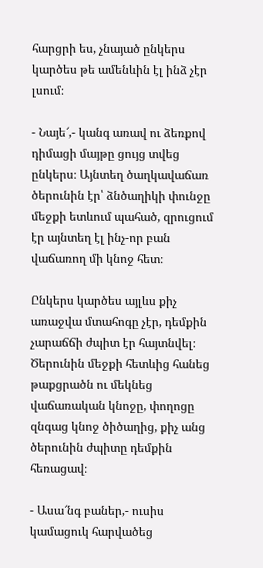հարցրի ես, չնայած ընկերս կարծես թե ամենևին էլ ինձ չէր լսում։

- Նայե՜,- կանգ առավ ու ձեռքով դիմացի մայթը ցույց տվեց ընկերս։ Այնտեղ ծաղկավաճառ ծերունին էր՝ ձնծաղիկի փունջը մեջքի ետևում պահած, զրուցում էր այնտեղ էլ ինչ-որ բան վաճառող մի կնոջ հետ։

Ընկերս կարծես այլևս քիչ առաջվա մտահոգը չէր, դեմքին չարաճճի ժպիտ էր հայտնվել։ Ծերունին մեջքի հետևից հանեց թաքցրածն ու մեկնեց վաճառական կնոջը, փողոցը զնգաց կնոջ ծիծաղից, քիչ անց ծերունին ժպիտը դեմքին հեռացավ։

- Ասա՜նգ բաներ,- ուսիս կամացուկ հարվածեց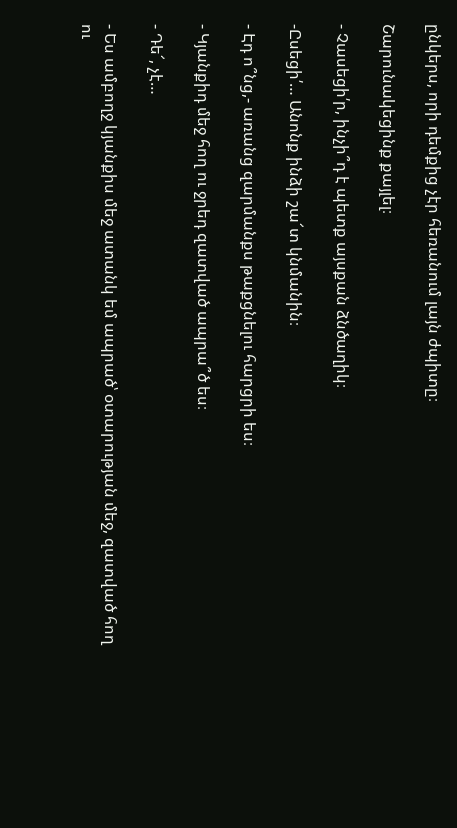ընկերս, որի դեմքից չէր հեռանում լայն ժպիտը։

Շարունակեցինք քայլել։

- Չասեցի՛ր, ինչի՞դ է պետք այսքան ձնծաղիկ։

-Ըսեցի՛… Անոնք ինձի շա՜տ կնմանին։

- Էդ ո՞նց,- առանց զարմանքս թաքցնելու հարցրի ես։

- Կյանքիդ մեջ հող ու ջրեդ զատված ապրա՞ծ ես։

- Դե՜, չէ…

- Ես ամբողջ կյանքիս մեջ ատանկ եմ ապրած՝ օտարության մեջ, զատված հող ու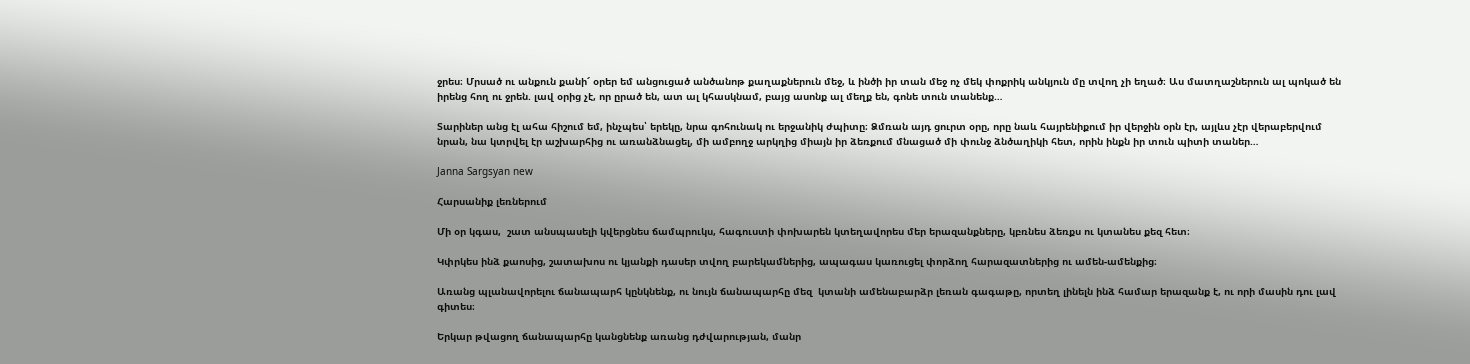ջրես։ Մրսած ու անքուն քանի՜ օրեր եմ անցուցած անծանոթ քաղաքներուն մեջ, և ինծի իր տան մեջ ոչ մեկ փոքրիկ անկյուն մը տվող չի եղած։ Աս մատղաշներուն ալ պոկած են իրենց հող ու ջրեն. լավ օրից չէ, որ ըրած են, ատ ալ կհասկնամ, բայց ասոնք ալ մեղք են, գոնե տուն տանենք…

Տարիներ անց էլ ահա հիշում եմ, ինչպես՝ երեկը, նրա գոհունակ ու երջանիկ ժպիտը։ Ձմռան այդ ցուրտ օրը, որը նաև հայրենիքում իր վերջին օրն էր, այլևս չէր վերաբերվում նրան, նա կտրվել էր աշխարհից ու առանձնացել, մի ամբողջ արկղից միայն իր ձեռքում մնացած մի փունջ ձնծաղիկի հետ, որին ինքն իր տուն պիտի տաներ…

Janna Sargsyan new

Հարսանիք լեռներում

Մի օր կգաս,  շատ անսպասելի կվերցնես ճամպրուկս, հագուստի փոխարեն կտեղավորես մեր երազանքները, կբռնես ձեռքս ու կտանես քեզ հետ։

Կփրկես ինձ քաոսից, շատախոս ու կյանքի դասեր տվող բարեկամներից, ապագաս կառուցել փորձող հարազատներից ու ամեն-ամենքից։

Առանց պլանավորելու ճանապարհ կընկնենք, ու նույն ճանապարհը մեզ  կտանի ամենաբարձր լեռան գագաթը, որտեղ լինելն ինձ համար երազանք է, ու որի մասին դու լավ գիտես։

Երկար թվացող ճանապարհը կանցնենք առանց դժվարության, մանր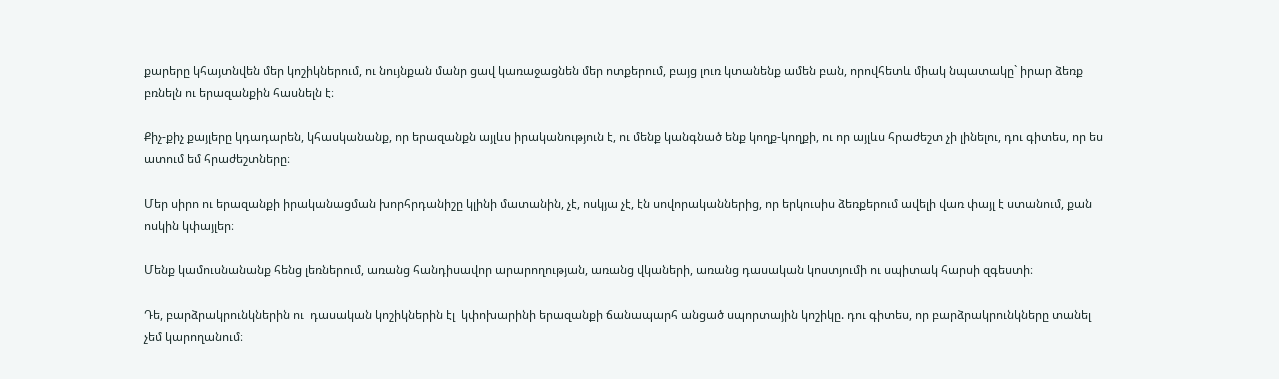քարերը կհայտնվեն մեր կոշիկներում, ու նույնքան մանր ցավ կառաջացնեն մեր ոտքերում, բայց լուռ կտանենք ամեն բան, որովհետև միակ նպատակը` իրար ձեռք բռնելն ու երազանքին հասնելն է։

Քիչ-քիչ քայլերը կդադարեն, կհասկանանք, որ երազանքն այլևս իրականություն է, ու մենք կանգնած ենք կողք-կողքի, ու որ այլևս հրաժեշտ չի լինելու, դու գիտես, որ ես ատում եմ հրաժեշտները։

Մեր սիրո ու երազանքի իրականացման խորհրդանիշը կլինի մատանին, չէ, ոսկյա չէ, էն սովորականներից, որ երկուսիս ձեռքերում ավելի վառ փայլ է ստանում, քան ոսկին կփայլեր։

Մենք կամուսնանանք հենց լեռներում, առանց հանդիսավոր արարողության, առանց վկաների, առանց դասական կոստյումի ու սպիտակ հարսի զգեստի։

Դե, բարձրակրունկներին ու  դասական կոշիկներին էլ  կփոխարինի երազանքի ճանապարհ անցած սպորտային կոշիկը. դու գիտես, որ բարձրակրունկները տանել չեմ կարողանում։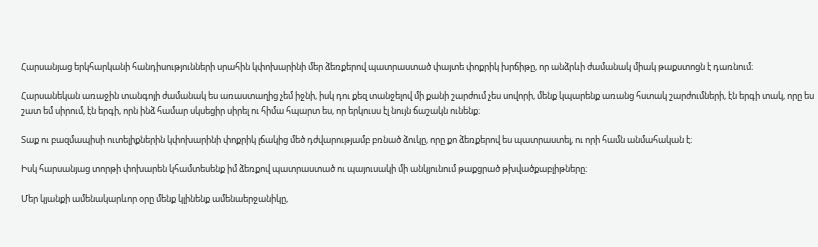Հարսանյաց երկհարկանի հանդիսությունների սրահին կփոխարինի մեր ձեռքերով պատրաստած փայտե փոքրիկ խրճիթը, որ անձրևի ժամանակ միակ թաքստոցն է դառնում։

Հարսանեկան առաջին տանգոյի ժամանակ ես առաստաղից չեմ իջնի, իսկ դու քեզ տանջելով մի քանի շարժում չես սովորի, մենք կպարենք առանց հստակ շարժումների, էն երգի տակ, որը ես շատ եմ սիրում, էն երգի, որն ինձ համար սկսեցիր սիրել ու հիմա հպարտ ես, որ երկուսս էլ նույն ճաշակն ունենք։

Տաք ու բազմապիսի ուտելիքներին կփոխարինի փոքրիկ լճակից մեծ դժվարությամբ բռնած ձուկը, որը քո ձեռքերով ես պատրաստել, ու որի համն անմահական է։

Իսկ հարսանյաց տորթի փոխարեն կհամտեսենք իմ ձեռքով պատրաստած ու պայուսակի մի անկյունում թաքցրած թխվածքաբլիթները։

Մեր կյանքի ամենակարևոր օրը մենք կլինենք ամենաերջանիկը,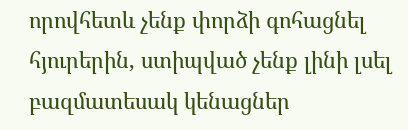որովհետև չենք փորձի գոհացնել հյուրերին, ստիպված չենք լինի լսել բազմատեսակ կենացներ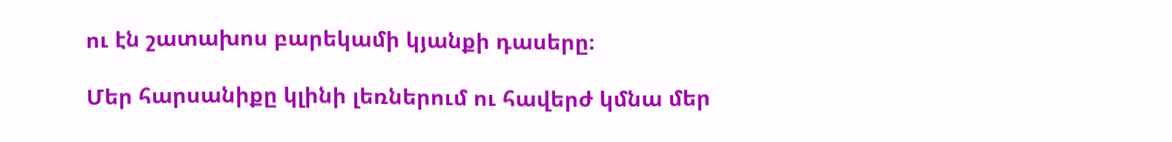ու էն շատախոս բարեկամի կյանքի դասերը։

Մեր հարսանիքը կլինի լեռներում ու հավերժ կմնա մեր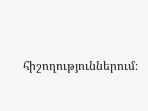հիշողություններում։